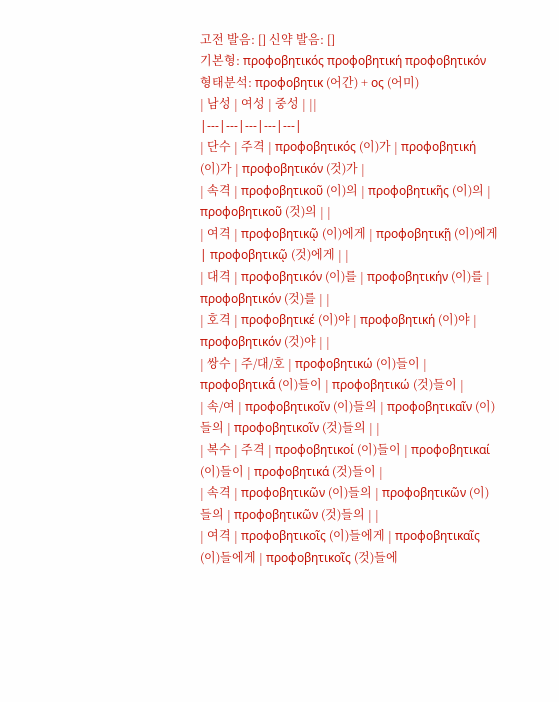고전 발음: [] 신약 발음: []
기본형: προφοβητικός προφοβητική προφοβητικόν
형태분석: προφοβητικ (어간) + ος (어미)
| 남성 | 여성 | 중성 | ||
|---|---|---|---|---|
| 단수 | 주격 | προφοβητικός (이)가 | προφοβητική (이)가 | προφοβητικόν (것)가 |
| 속격 | προφοβητικοῦ (이)의 | προφοβητικῆς (이)의 | προφοβητικοῦ (것)의 | |
| 여격 | προφοβητικῷ (이)에게 | προφοβητικῇ (이)에게 | προφοβητικῷ (것)에게 | |
| 대격 | προφοβητικόν (이)를 | προφοβητικήν (이)를 | προφοβητικόν (것)를 | |
| 호격 | προφοβητικέ (이)야 | προφοβητική (이)야 | προφοβητικόν (것)야 | |
| 쌍수 | 주/대/호 | προφοβητικώ (이)들이 | προφοβητικᾱ́ (이)들이 | προφοβητικώ (것)들이 |
| 속/여 | προφοβητικοῖν (이)들의 | προφοβητικαῖν (이)들의 | προφοβητικοῖν (것)들의 | |
| 복수 | 주격 | προφοβητικοί (이)들이 | προφοβητικαί (이)들이 | προφοβητικά (것)들이 |
| 속격 | προφοβητικῶν (이)들의 | προφοβητικῶν (이)들의 | προφοβητικῶν (것)들의 | |
| 여격 | προφοβητικοῖς (이)들에게 | προφοβητικαῖς (이)들에게 | προφοβητικοῖς (것)들에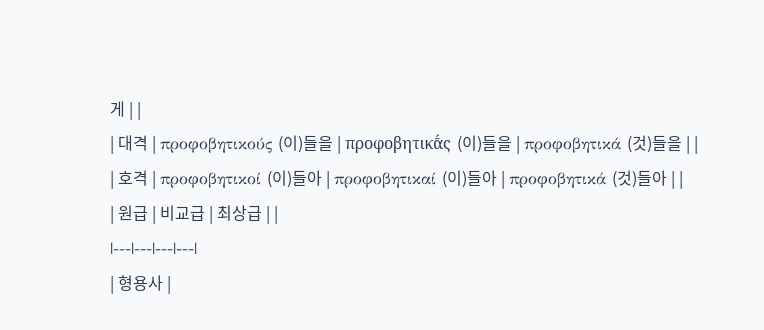게 | |
| 대격 | προφοβητικούς (이)들을 | προφοβητικᾱ́ς (이)들을 | προφοβητικά (것)들을 | |
| 호격 | προφοβητικοί (이)들아 | προφοβητικαί (이)들아 | προφοβητικά (것)들아 | |
| 원급 | 비교급 | 최상급 | |
|---|---|---|---|
| 형용사 |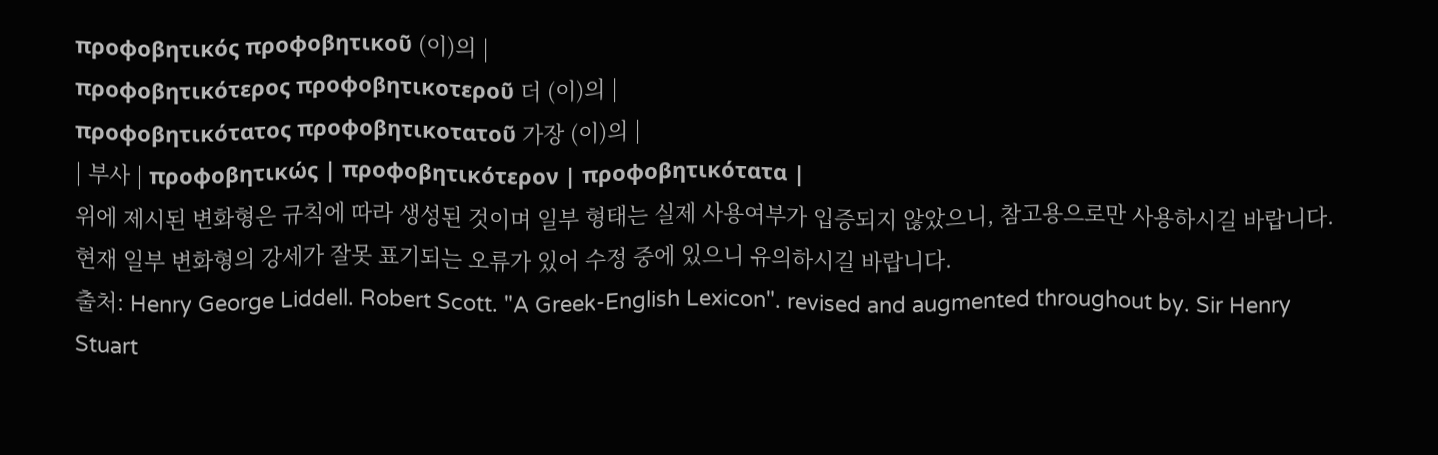προφοβητικός προφοβητικοῦ (이)의 |
προφοβητικότερος προφοβητικοτεροῦ 더 (이)의 |
προφοβητικότατος προφοβητικοτατοῦ 가장 (이)의 |
| 부사 | προφοβητικώς | προφοβητικότερον | προφοβητικότατα |
위에 제시된 변화형은 규칙에 따라 생성된 것이며 일부 형태는 실제 사용여부가 입증되지 않았으니, 참고용으로만 사용하시길 바랍니다.
현재 일부 변화형의 강세가 잘못 표기되는 오류가 있어 수정 중에 있으니 유의하시길 바랍니다.
출처: Henry George Liddell. Robert Scott. "A Greek-English Lexicon". revised and augmented throughout by. Sir Henry Stuart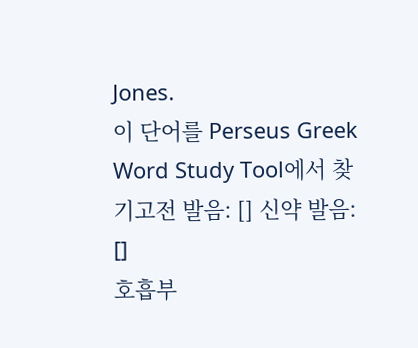Jones.
이 단어를 Perseus Greek Word Study Tool에서 찾기고전 발음: [] 신약 발음: []
호흡부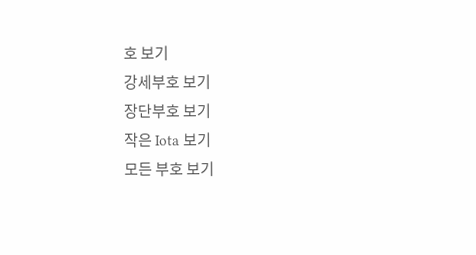호 보기
강세부호 보기
장단부호 보기
작은 Iota 보기
모든 부호 보기